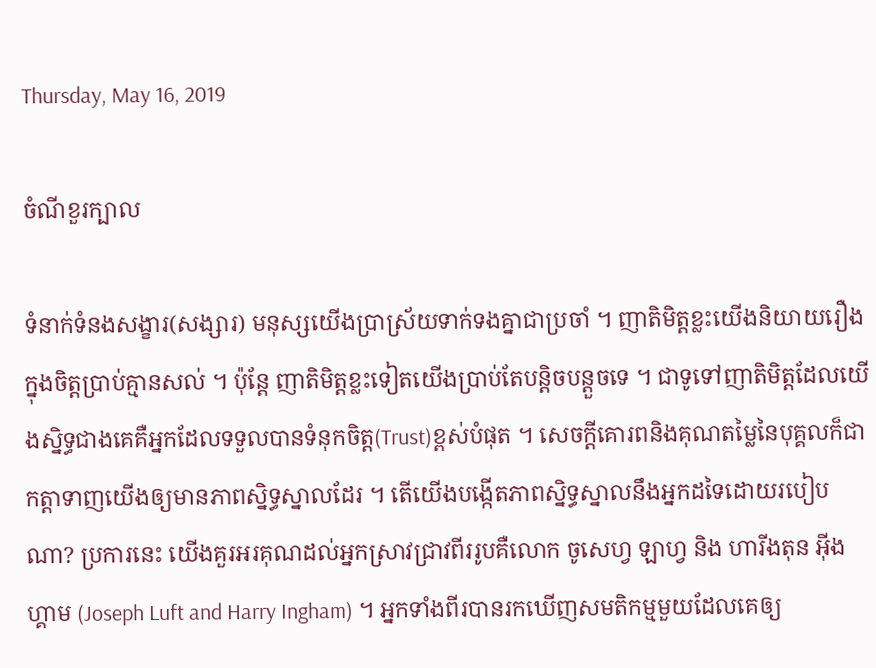Thursday, May 16, 2019

ចំណីខួរក្បាល

ទំនាក់ទំនងសង្ខារ(សង្សារ) មនុស្សយើងប្រាស្រ័យទាក់ទងគ្នាជាប្រចាំ ។ ញាតិមិត្តខ្លះយើងនិយាយរឿងក្នុងចិត្តប្រាប់គ្មានសល់ ។ ប៉ុន្តែ ញាតិមិត្តខ្លះទៀតយើងប្រាប់តែបន្តិចបន្តួចទេ ។ ជាទូទៅញាតិមិត្តដែលយើងស្និទ្ធជាងគេគឺអ្នកដែលទទួលបានទំនុកចិត្ត(Trust)ខ្ពស់បំផុត ។ សេចក្តីគោរពនិងគុណតម្លៃនៃបុគ្គលក៏ជាកត្តាទាញយើងឲ្យមានភាពស្និទ្ធស្នាលដែរ ។ តើយើងបង្កើតភាពស្និទ្ធស្នាលនឹងអ្នកដទៃដោយរបៀបណា? ប្រការនេះ យើងគួរអរគុណដល់អ្នកស្រាវជ្រាវពីររូបគឺលោក ចូសេហ្វ ឡាហ្វ និង ហារីងតុន អុីងហ្គាម (Joseph Luft and Harry Ingham) ។ អ្នកទាំងពីរបានរកឃើញសមតិកម្មមួយដែលគេឲ្យ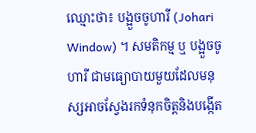ឈ្មោះថា៖ បង្អួចចូហារី (Johari Window) ។ សមតិកម្ម ឬ បង្អួចចូហារី ជាមធ្យោបាយមួយដែលមនុស្សអាចស្វែងរកទំនុកចិត្តនិងបង្កើត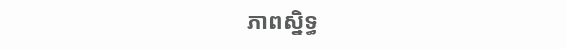ភាពស្និទ្ធ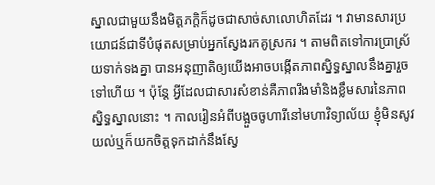ស្នាលជាមួយនឹងមិត្តភក្តិក៏ដូចជាសាច់សាលោហិតដែរ ។ វាមានសារប្រយោជន៍ជាទីបំផុតសម្រាប់អ្នកស្វែងរកគូស្រករ ។ តាមពិតទៅការប្រាស្រ័យទាក់ទងគ្នា បានអនុញាតិឲ្យយើងអាចបង្កើតភាពស្និទ្ធស្នាលនឹងគ្នារួចទៅហើយ ។ ប៉ុន្តែ អ្វីដែលជាសារសំខាន់គឺភាពរឹងមាំនិងខ្លឹមសារនៃភាពស្និទ្ធស្នាលនោះ ។ កាលរៀនអំពីបង្អួចចូហារីនៅមហាវិទ្យាល័យ ខ្ញុំមិនសូវយល់ឬក៏យកចិត្តទុកដាក់នឹងស្វែ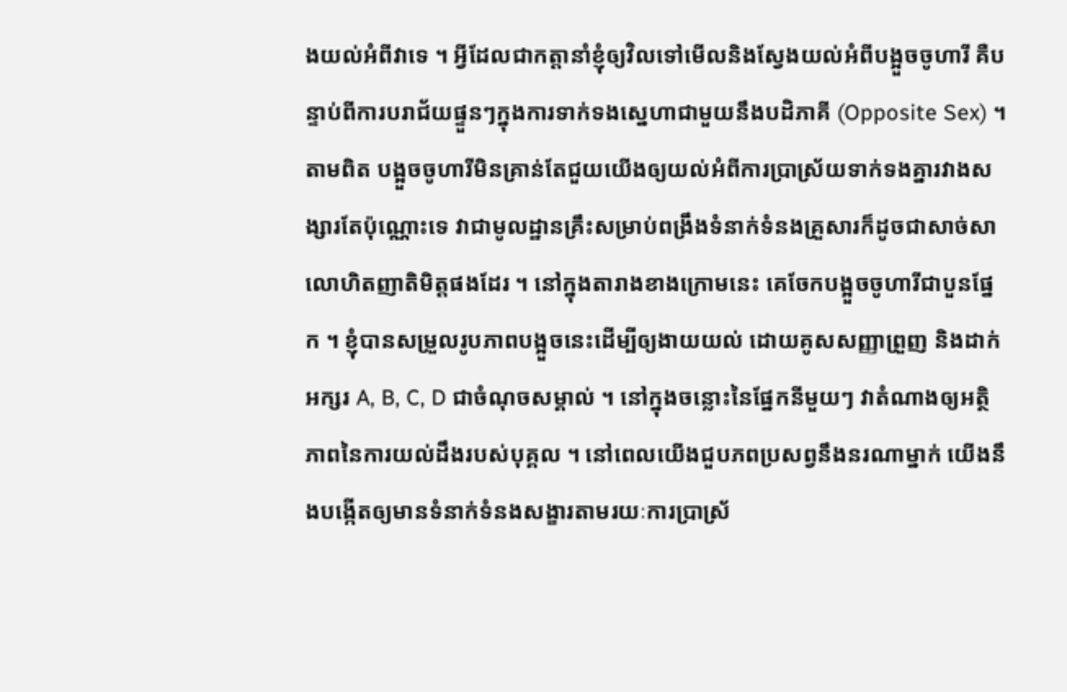ងយល់អំពីវាទេ ។ អ្វីដែលជាកត្តានាំខ្ញុំឲ្យវិលទៅមើលនិងស្វែងយល់អំពីបង្អួចចូហារី គឺបន្ទាប់ពីការបរាជ័យផ្ទួនៗក្នុងការទាក់ទងស្នេហាជាមួយនឹងបដិភាគី (Opposite Sex) ។ តាមពិត បង្អួចចូហារីមិនគ្រាន់តែជួយយើងឲ្យយល់អំពីការប្រាស្រ័យទាក់ទងគ្នារវាងសង្សារតែប៉ុណ្ណោះទេ វាជាមូលដ្ឋានគ្រឹះសម្រាប់ពង្រឹងទំនាក់ទំនងគ្រួសារក៏ដូចជាសាច់សាលោហិតញាតិមិត្តផងដែរ ។ នៅក្នុងតារាងខាងក្រោមនេះ គេចែកបង្អួចចូហារីជាបួនផ្នែក ។ ខ្ញុំបានសម្រួលរូបភាពបង្អួចនេះដើម្បីឲ្យងាយយល់ ដោយគូសសញ្ញាព្រួញ និងដាក់អក្សរ A, B, C, D ជាចំណុចសម្គាល់ ។ នៅក្នុងចន្លោះនៃផ្នែកនីមួយៗ វាតំណាងឲ្យអត្ថិភាពនៃការយល់ដឹងរបស់បុគ្គល ។ នៅពេលយើងជួបភពប្រសព្វនឹងនរណាម្នាក់ យើងនឹងបង្កើតឲ្យមានទំនាក់ទំនងសង្ខារតាមរយៈការប្រាស្រ័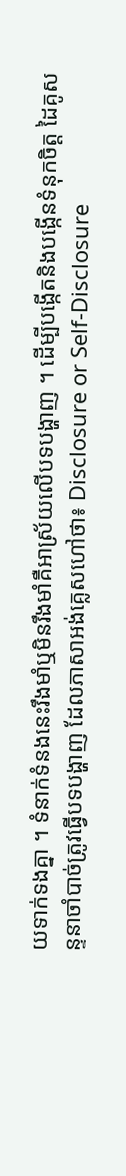យទាក់ទងគ្នា ។ ទំនាក់ទំនងនេះរឹងមាំឬមិនរឹងមាំគឺអាស្រ័យលើបទបង្ហាញ ។ ដើម្បីបង្កើតនិងបង្កើនទំនុកចិត្ត ដៃគូសន្ទនាចាំបាច់ត្រូវធ្វើបទបង្ហាញ ដែលភាសាអង់គ្លេសហៅថា៖ Disclosure or Self-Disclosure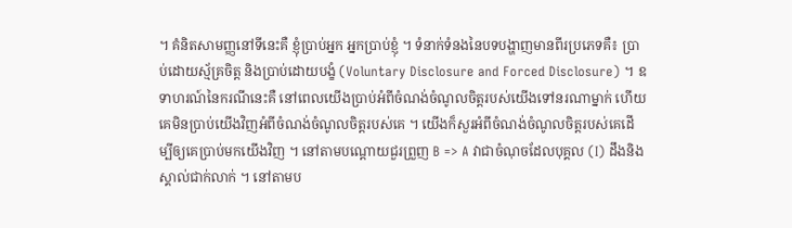។ គំនិតសាមញ្ញនៅទីនេះគឺ ខ្ញុំប្រាប់អ្នក អ្នកប្រាប់ខ្ញុំ ។ ទំនាក់ទំនងនៃបទបង្ហាញមានពីរប្រភេទគឺ៖ ប្រាប់ដោយស្ម័គ្រចិត្ត និងប្រាប់ដោយបង្ខំ (Voluntary Disclosure and Forced Disclosure) ។ ឧទាហរណ៍នៃករណីនេះគឺ នៅពេលយើងប្រាប់អំពីចំណង់ចំណូលចិត្តរបស់យើងទៅនរណាម្នាក់ ហើយគេមិនប្រាប់យើងវិញអំពីចំណង់ចំណូលចិត្តរបស់គេ ។ យើងក៏សួរអំពីចំណង់ចំណូលចិត្តរបស់គេដើម្បីឲ្យគេប្រាប់មកយើងវិញ ។ នៅតាមបណ្តោយជួរព្រួញ B => A វាជាចំណុចដែលបុគ្គល (I) ដឹងនិងស្គាល់ជាក់លាក់ ។ នៅតាមប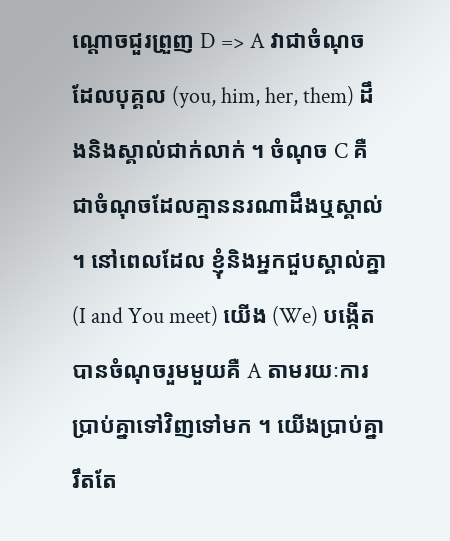ណ្តោចជួរព្រួញ D => A វាជាចំណុចដែលបុគ្គល (you, him, her, them) ដឹងនិងស្គាល់ជាក់លាក់ ។ ចំណុច C គឺជាចំណុចដែលគ្មាននរណាដឹងឬស្គាល់ ។ នៅពេលដែល ខ្ញុំនិងអ្នកជួបស្គាល់គ្នា (I and You meet) យើង (We) បង្កើតបានចំណុចរួមមួយគឺ A តាមរយៈការប្រាប់គ្នាទៅវិញទៅមក ។ យើងប្រាប់គ្នារឹតតែ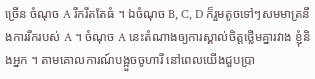ច្រើន ចំណុច A រីករឹតតែធំ ។ ឯចំណុច B, C, D ក៏រួមតូចទៅៗសមមាត្រនឹងការរីករបស់ A ។ ចំណុច A នេះតំណាងឲ្យការស្គាល់ចិត្តថ្លើមគ្នារវាង ខ្ញុំនិងអ្នក ។ តាមគោលការណ៍បង្អួចចូហារី នៅពេលយើងជួបប្រា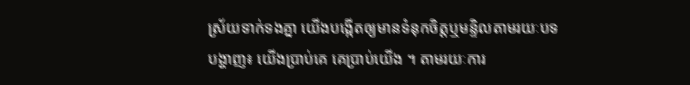ស្រ័យទាក់ទងគ្នា យើងបង្កើតឲ្យមានទំនុកចិត្តឬមន្ទិលតាមរយៈបទបង្ហាញ៖ យើងប្រាប់គេ គេប្រាប់យើង ។ តាមរយៈការ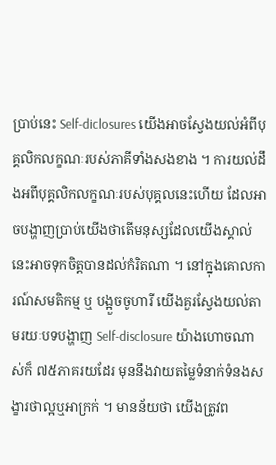ប្រាប់នេះ Self-diclosures យើងអាចស្វែងយល់អំពីបុគ្គលិកលក្ខណៈរបស់ភាគីទាំងសងខាង ។ ការយល់ដឹងអពីបុគ្គលិកលក្ខណៈរបស់បុគ្គលនេះហើយ ដែលអាចបង្ហាញប្រាប់យើងថាតើមនុស្សដែលយើងស្គាល់នេះអាចទុកចិត្តបានដល់កំរិតណា ។ នៅក្នុងគោលការណ៍សមតិកម្ម ឬ បង្អួចចូហារី យើងគួរស្វែងយល់តាមរយៈបទបង្ហាញ Self-disclosure យ៉ាងហោចណាស់ក៏ ៧៥ភាគរយដែរ មុននឹងវាយតម្លៃទំនាក់ទំនងសង្ខារថាល្អឬអាក្រក់ ។ មានន័យថា យើងត្រូវព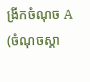ង្រីកចំណុច A (ចំណុចស្គា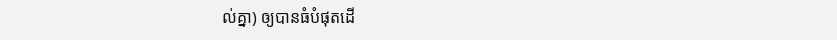ល់គ្នា) ឲ្យបានធំបំផុតដើ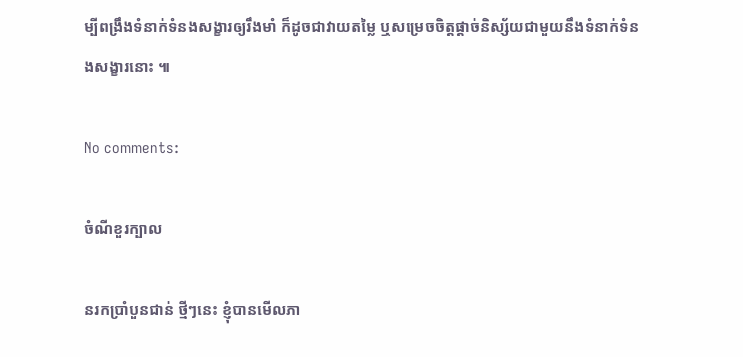ម្បីពង្រឹងទំនាក់ទំនងសង្ខារឲ្យរឹងមាំ ក៏ដូចជាវាយតម្លៃ ឬសម្រេចចិត្តផ្តាច់និស្ស័យជាមួយនឹងទំនាក់ទំនងសង្ខារនោះ ៕

No comments:

ចំណីខួរក្បាល

នរកប្រាំបួនជាន់ ថ្មីៗនេះ ខ្ញុំបានមើលភា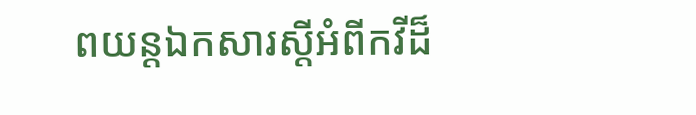ពយន្តឯកសារស្តីអំពីកវីដ៏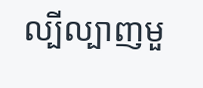ល្បីល្បាញមួ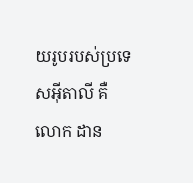យរូបរបស់ប្រទេសអ៊ីតាលី គឺលោក ដាន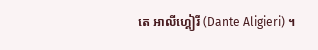តេ អាលីហ្គៀរី (Dante Aligieri) ។